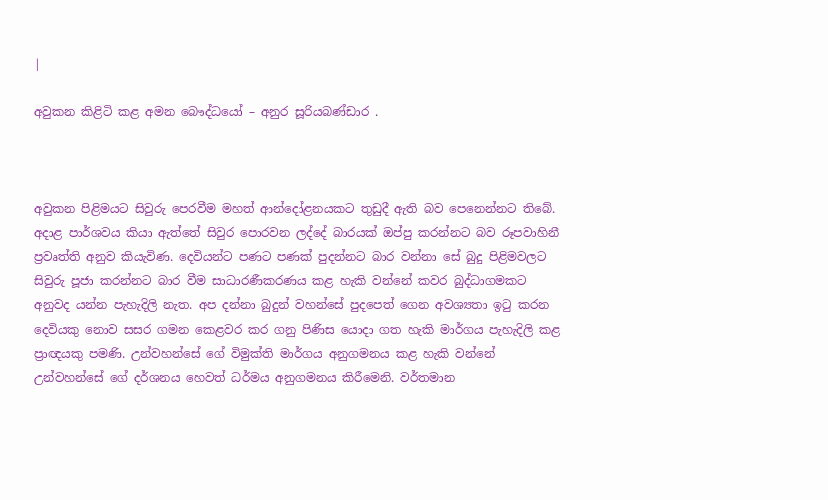|

අවුකන කිළිටි කළ අමන බෞද්ධයෝ – අනුර සූරියබණ්ඩාර .



අවුකන පිළිමයට සිවුරු පෙරවීම මහත් ආන්දෝළනයකට තුඩුදී ඇති බව පෙනෙන්නට තිබේ. අදාළ පාර්ශවය කියා ඇත්තේ සිවුර පොරවන ලද්දේ බාරයක් ඔප්පු කරන්නට බව රූපවාහිනී ප්‍රවෘත්ති අනුව කියැවිණ. දෙවියන්ට පණට පණක් පුදන්නට බාර වන්නා සේ බුදු පිළිමවලට සිවුරු පූජා කරන්නට බාර වීම සාධාරණීකරණය කළ හැකි වන්නේ කවර බුද්ධාගමකට අනුවද යන්න පැහැදිලි නැත. අප දන්නා බුදුන් වහන්සේ පුදපෙත් ගෙන අවශ්‍යතා ඉටු කරන දෙවියකු නොව සසර ගමන කෙළවර කර ගනු පිණිස යොදා ගත හැකි මාර්ගය පැහැදිලි කළ ප්‍රාඥයකු පමණි. උන්වහන්සේ ගේ විමුක්ති මාර්ගය අනුගමනය කළ හැකි වන්නේ උන්වහන්සේ ගේ දර්ශනය හෙවත් ධර්මය අනුගමනය කිරීමෙනි. වර්තමාන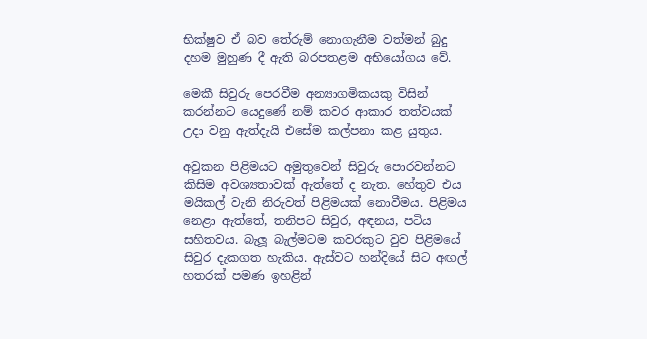භික්ෂුව ඒ බව තේරුම් නොගැනීම වත්මන් බුදු දහම මුහුණ දී ඇති බරපතළම අභියෝගය වේ.

මෙකී සිවුරු පෙරවීම අන්‍යාගමිකයකු විසින් කරන්නට යෙදුණේ නම් කවර ආකාර තත්වයක් උදා වනු ඇත්දැයි එසේම කල්පනා කළ යුතුය.

අවුකන පිළිමයට අමුතුවෙන් සිවුරු පොරවන්නට කිසිම අවශ්‍යතාවක් ඇත්තේ ද නැත. හේතුව එය මයිකල් වැනි නිරුවත් පිළිමයක් නොවීමය. පිළිමය නෙළා ඇත්තේ, තනිපට සිවුර, අඳනය, පටිය සහිතවය. බැලූ බැල්මටම කවරකුට වුව පිළිමයේ සිවුර දැකගත හැකිය. ඇස්වට හන්දියේ සිට අඟල් හතරක් පමණ ඉහළින්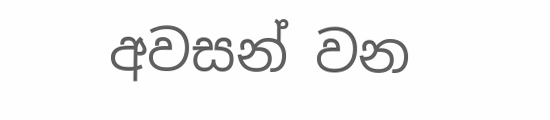අවසන් වන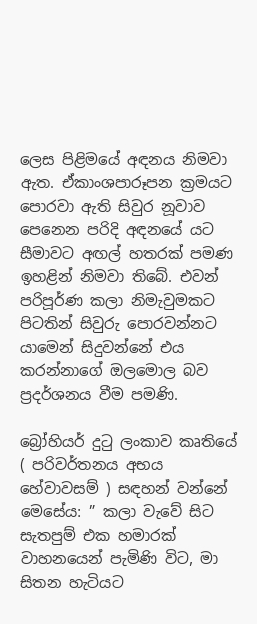ලෙස පිළිමයේ අඳනය නිමවා ඇත. ඒකාංශපාරූපන ක්‍රමයට පොරවා ඇති සිවුර නූවාව පෙනෙන පරිදි අඳනයේ යට සීමාවට අඟල් හතරක් පමණ ඉහළින් නිමවා තිබේ. එවන් පරිපූර්ණ කලා නිමැවුමකට පිටතින් සිවුරු පොරවන්නට යාමෙන් සිදුවන්නේ එය කරන්නාගේ ඔලමොල බව ප්‍රදර්ශනය වීම පමණි.

බ්‍රෝහියර් දුටු ලංකාව කෘතියේ ( පරිවර්තනය අභය හේවාවසම් ) සඳහන් වන්නේ මෙසේය: ” කලා වැවේ සිට සැතපුම් එක හමාරක් වාහනයෙන් පැමිණි විට, මා සිතන හැටියට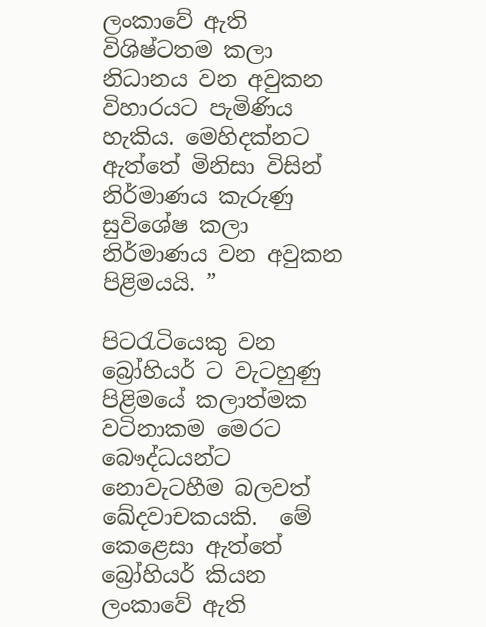ලංකාවේ ඇති විශිෂ්ටතම කලා නිධානය වන අවුකන විහාරයට පැමිණිය හැකිය. මෙහිදක්නට ඇත්තේ මිනිසා විසින් නිර්මාණය කැරුණු සුවිශේෂ කලා නිර්මාණය වන අවුකන පිළිමයයි. ”

පිටරැටියෙකු වන බ්‍රෝහියර් ට වැටහුණු පිළිමයේ කලාත්මක වටිනාකම මෙරට බෞද්ධයන්ට නොවැටහීම බලවත් ඛේදවාචකයකි.  මේ කෙළෙසා ඇත්තේ බ්‍රෝහියර් කියන ලංකාවේ ඇති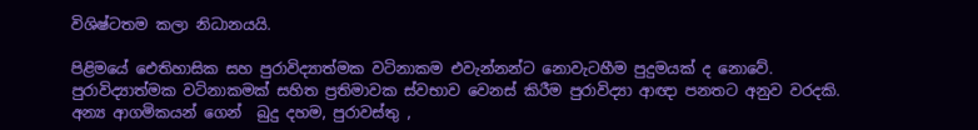විශිෂ්ටතම කලා නිධානයයි.

පිළිමයේ ඓතිහාසික සහ පුරාවිද්‍යාත්මක වටිනාකම එවැන්නන්ට නොවැටහීම පුදුමයක් ද නොවේ. පුරාවිද්‍යාත්මක වටිනාකමක් සහිත ප්‍රතිමාවක ස්වභාව වෙනස් කිරීම පුරාවිද්‍යා ආඥා පනතට අනුව වරදකි. අන්‍ය ආගමිකයන් ගෙන්  බුදු දහම, පුරාවස්තු ,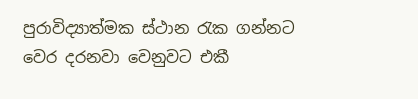පුරාවිද්‍යාත්මක ස්ථාන රැක ගන්නට වෙර දරනවා වෙනුවට එකී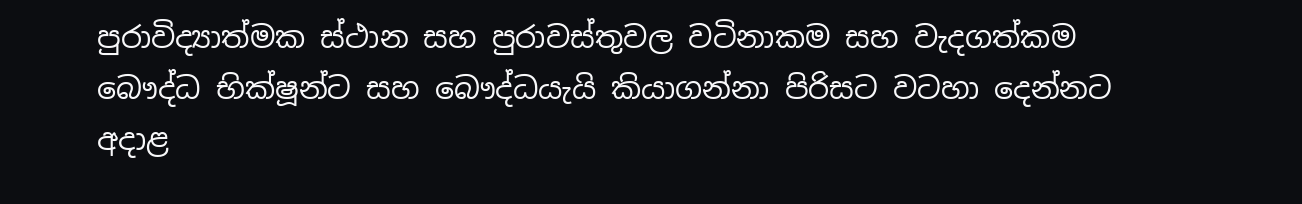පුරාවිද්‍යාත්මක ස්ථාන සහ පුරාවස්තුවල වටිනාකම සහ වැදගත්කම බෞද්ධ භික්ෂූන්ට සහ බෞද්ධයැයි කියාගන්නා පිරිසට වටහා දෙන්නට අදාළ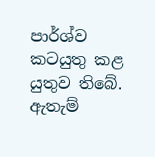පාර්ශ්ව කටයුතු කළ යුතුව තිබේ. ඇතැම්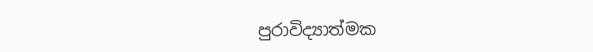පුරාවිද්‍යාත්මක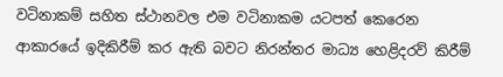වටිනාකම් සහිත ස්ථානවල එම වටිනාකම යටපත් කෙරෙන ආකාරයේ ඉදිකිරීම් කර ඇති බවට නිරන්තර මාධ්‍ය හෙළිදරව් කිරීම්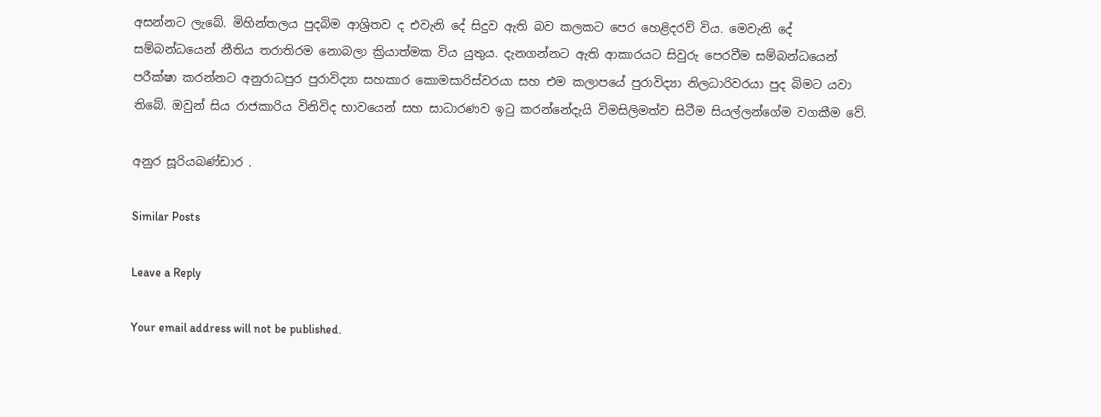අසන්නට ලැබේ. මිහින්තලය පුදබිම ආශ්‍රිතව ද එවැනි දේ සිදුව ඇති බව කලකට පෙර හෙළිදරව් විය. මෙවැනි දේ සම්බන්ධයෙන් නීතිය තරාතිරම නොබලා ක්‍රියාත්මක විය යුතුය. දැනගන්නට ඇති ආකාරයට සිවුරු පෙරවීම සම්බන්ධයෙන් පරීක්ෂා කරන්නට අනුරාධපුර පුරාවිද්‍යා සහකාර කොමසාරිස්වරයා සහ එම කලාපයේ පුරාවිද්‍යා නිලධාරිවරයා පුද බිමට යවා තිබේ. ඔවුන් සිය රාජකාරිය විනිවිද භාවයෙන් සහ සාධාරණව ඉටු කරන්නේදැයි විමසිලිමත්ව සිටීම සියල්ලන්ගේම වගකීම වේ.

අනුර සූරියබණ්ඩාර .

Similar Posts

Leave a Reply

Your email address will not be published.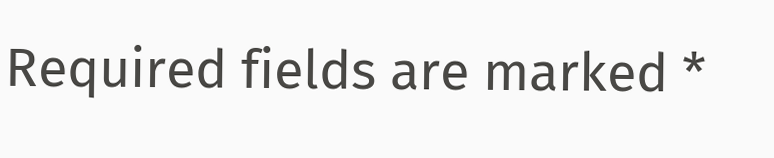Required fields are marked *